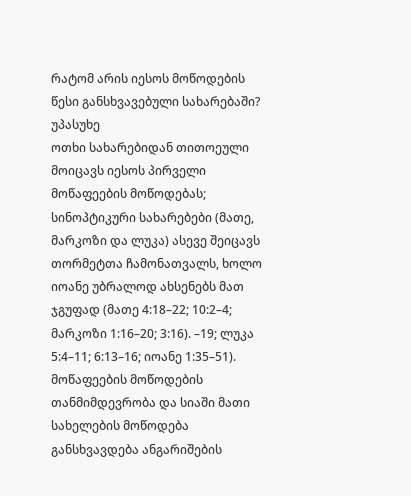რატომ არის იესოს მოწოდების წესი განსხვავებული სახარებაში?
უპასუხე
ოთხი სახარებიდან თითოეული მოიცავს იესოს პირველი მოწაფეების მოწოდებას; სინოპტიკური სახარებები (მათე, მარკოზი და ლუკა) ასევე შეიცავს თორმეტთა ჩამონათვალს, ხოლო იოანე უბრალოდ ახსენებს მათ ჯგუფად (მათე 4:18–22; 10:2–4; მარკოზი 1:16–20; 3:16). –19; ლუკა 5:4–11; 6:13–16; იოანე 1:35–51). მოწაფეების მოწოდების თანმიმდევრობა და სიაში მათი სახელების მოწოდება განსხვავდება ანგარიშების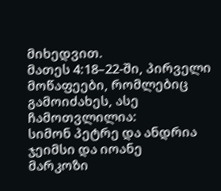მიხედვით.
მათეს 4:18–22-ში, პირველი მოწაფეები, რომლებიც გამოიძახეს, ასე ჩამოთვლილია:
სიმონ პეტრე და ანდრია
ჯეიმსი და იოანე
მარკოზი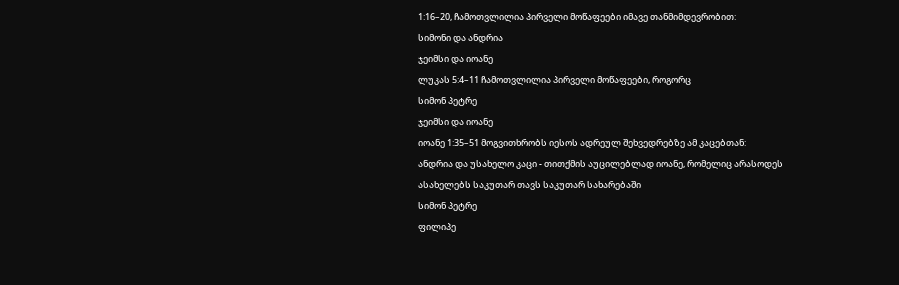1:16–20, ჩამოთვლილია პირველი მოწაფეები იმავე თანმიმდევრობით:
სიმონი და ანდრია
ჯეიმსი და იოანე
ლუკას 5:4–11 ჩამოთვლილია პირველი მოწაფეები, როგორც
სიმონ პეტრე
ჯეიმსი და იოანე
იოანე 1:35–51 მოგვითხრობს იესოს ადრეულ შეხვედრებზე ამ კაცებთან:
ანდრია და უსახელო კაცი - თითქმის აუცილებლად იოანე, რომელიც არასოდეს ასახელებს საკუთარ თავს საკუთარ სახარებაში
სიმონ პეტრე
ფილიპე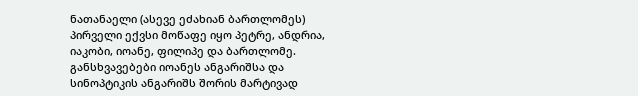ნათანაელი (ასევე ეძახიან ბართლომეს)
პირველი ექვსი მოწაფე იყო პეტრე, ანდრია, იაკობი, იოანე, ფილიპე და ბართლომე. განსხვავებები იოანეს ანგარიშსა და სინოპტიკის ანგარიშს შორის მარტივად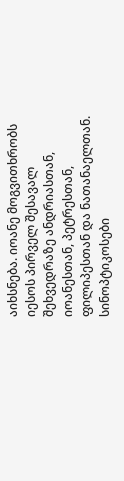აიხსნება. იოანე მოგვითხრობს იესოს პირველ შესავალ შეხვედრაზე ანდრიასთან, იოანესთან, პეტრესთან, ფილიპესთან და ნათანაელთან. სინოპტიკოსები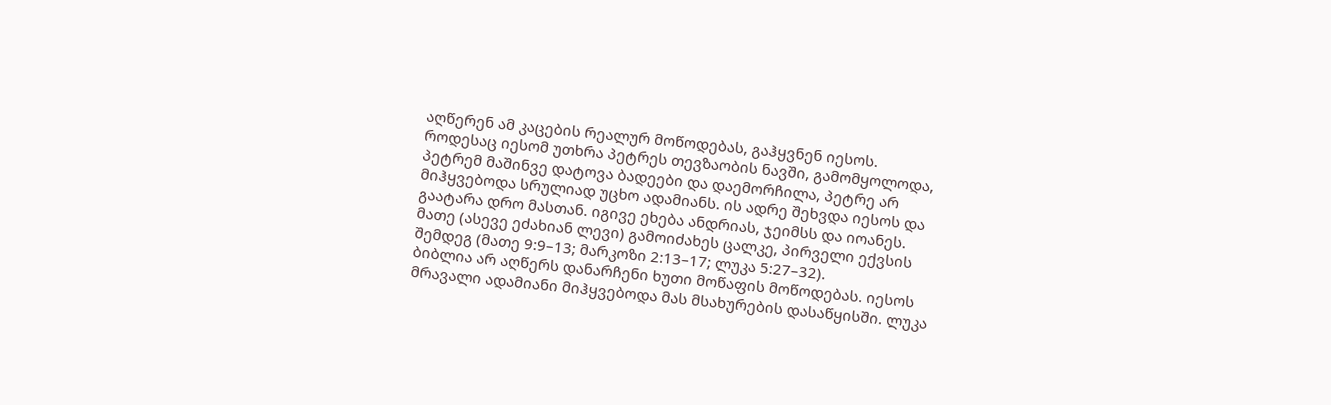აღწერენ ამ კაცების რეალურ მოწოდებას, გაჰყვნენ იესოს. როდესაც იესომ უთხრა პეტრეს თევზაობის ნავში, გამომყოლოდა, პეტრემ მაშინვე დატოვა ბადეები და დაემორჩილა, პეტრე არ მიჰყვებოდა სრულიად უცხო ადამიანს. ის ადრე შეხვდა იესოს და გაატარა დრო მასთან. იგივე ეხება ანდრიას, ჯეიმსს და იოანეს.
მათე (ასევე ეძახიან ლევი) გამოიძახეს ცალკე, პირველი ექვსის შემდეგ (მათე 9:9–13; მარკოზი 2:13–17; ლუკა 5:27–32).
ბიბლია არ აღწერს დანარჩენი ხუთი მოწაფის მოწოდებას. იესოს მრავალი ადამიანი მიჰყვებოდა მას მსახურების დასაწყისში. ლუკა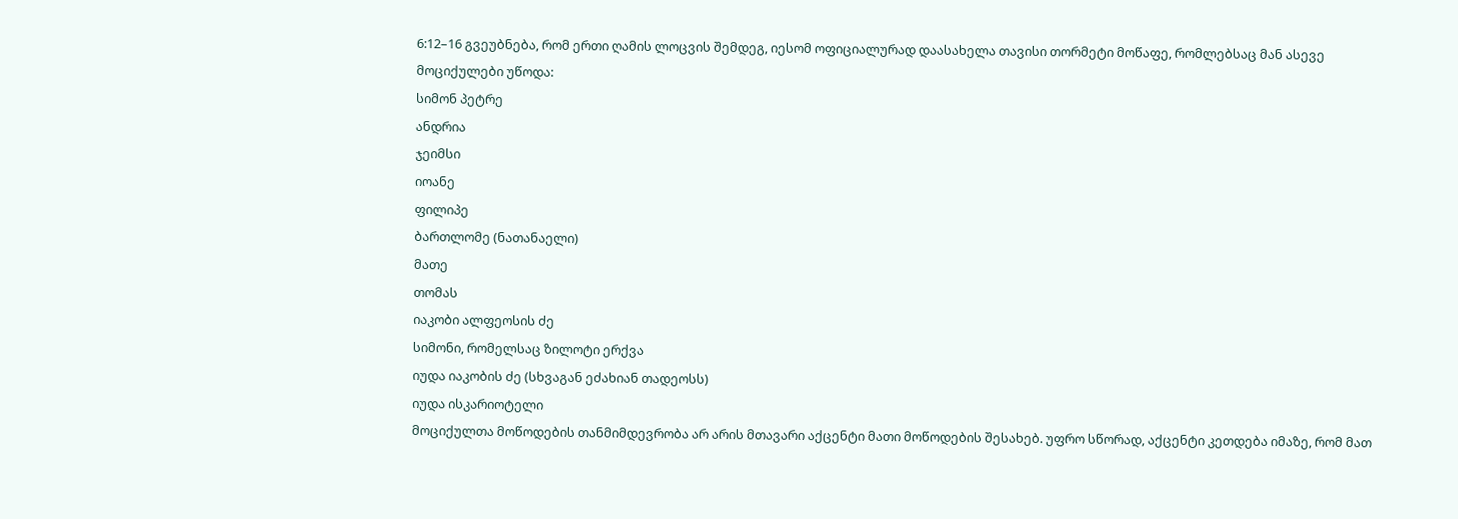6:12–16 გვეუბნება, რომ ერთი ღამის ლოცვის შემდეგ, იესომ ოფიციალურად დაასახელა თავისი თორმეტი მოწაფე, რომლებსაც მან ასევე მოციქულები უწოდა:
სიმონ პეტრე
ანდრია
ჯეიმსი
იოანე
ფილიპე
ბართლომე (ნათანაელი)
მათე
თომას
იაკობი ალფეოსის ძე
სიმონი, რომელსაც ზილოტი ერქვა
იუდა იაკობის ძე (სხვაგან ეძახიან თადეოსს)
იუდა ისკარიოტელი
მოციქულთა მოწოდების თანმიმდევრობა არ არის მთავარი აქცენტი მათი მოწოდების შესახებ. უფრო სწორად, აქცენტი კეთდება იმაზე, რომ მათ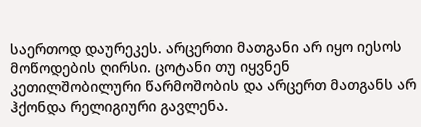საერთოდ დაურეკეს. არცერთი მათგანი არ იყო იესოს მოწოდების ღირსი. ცოტანი თუ იყვნენ კეთილშობილური წარმოშობის და არცერთ მათგანს არ ჰქონდა რელიგიური გავლენა.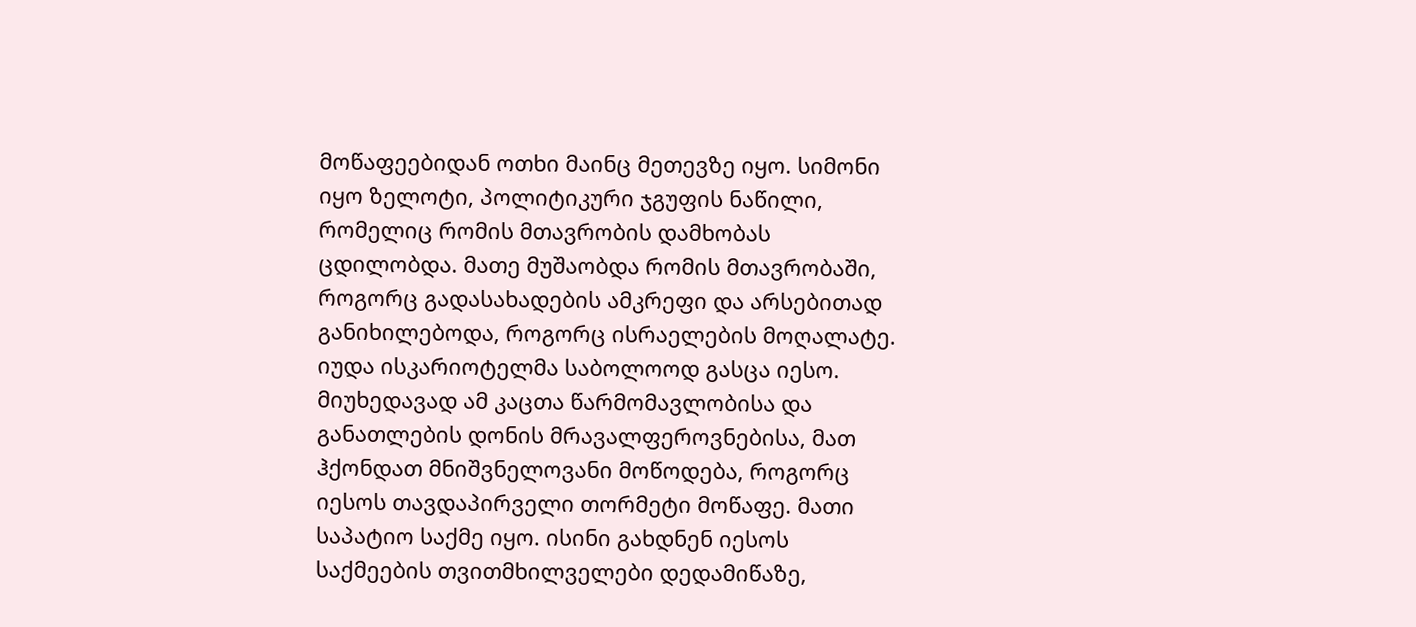მოწაფეებიდან ოთხი მაინც მეთევზე იყო. სიმონი იყო ზელოტი, პოლიტიკური ჯგუფის ნაწილი, რომელიც რომის მთავრობის დამხობას ცდილობდა. მათე მუშაობდა რომის მთავრობაში, როგორც გადასახადების ამკრეფი და არსებითად განიხილებოდა, როგორც ისრაელების მოღალატე. იუდა ისკარიოტელმა საბოლოოდ გასცა იესო.
მიუხედავად ამ კაცთა წარმომავლობისა და განათლების დონის მრავალფეროვნებისა, მათ ჰქონდათ მნიშვნელოვანი მოწოდება, როგორც იესოს თავდაპირველი თორმეტი მოწაფე. მათი საპატიო საქმე იყო. ისინი გახდნენ იესოს საქმეების თვითმხილველები დედამიწაზე,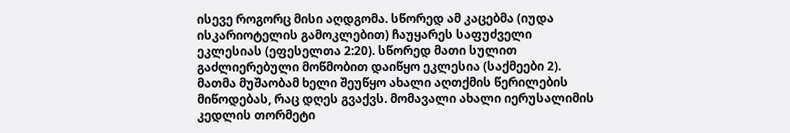ისევე როგორც მისი აღდგომა. სწორედ ამ კაცებმა (იუდა ისკარიოტელის გამოკლებით) ჩაუყარეს საფუძველი ეკლესიას (ეფესელთა 2:20). სწორედ მათი სულით გაძლიერებული მოწმობით დაიწყო ეკლესია (საქმეები 2). მათმა მუშაობამ ხელი შეუწყო ახალი აღთქმის წერილების მიწოდებას, რაც დღეს გვაქვს. მომავალი ახალი იერუსალიმის კედლის თორმეტი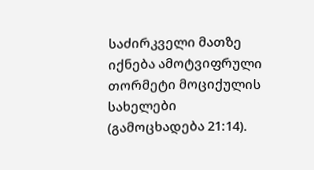საძირკველი მათზე იქნება ამოტვიფრული თორმეტი მოციქულის სახელები (გამოცხადება 21:14).